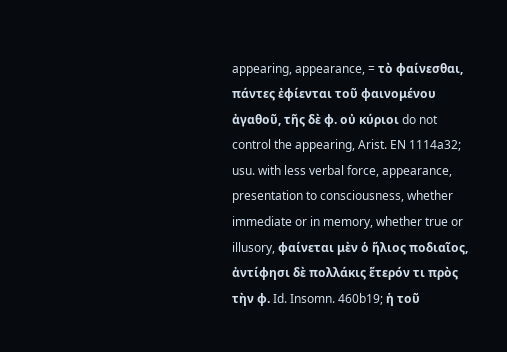appearing, appearance, = τὸ φαίνεσθαι, πάντες ἐφίενται τοῦ φαινομένου ἀγαθοῦ, τῆς δὲ φ. οὐ κύριοι do not control the appearing, Arist. EN 1114a32; usu. with less verbal force, appearance, presentation to consciousness, whether immediate or in memory, whether true or illusory, φαίνεται μὲν ὁ ἥλιος ποδιαῖος, ἀντίφησι δὲ πολλάκις ἕτερόν τι πρὸς τὴν φ. Id. Insomn. 460b19; ἡ τοῦ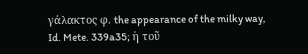γάλακτος φ. the appearance of the milky way, Id. Mete. 339a35; ἡ τοῦ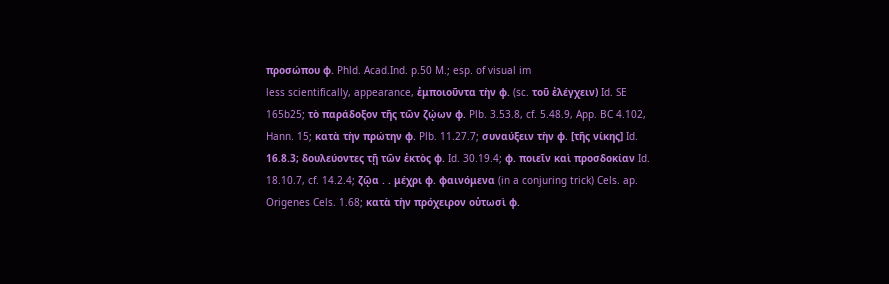προσώπου φ. Phld. Acad.Ind. p.50 M.; esp. of visual im
less scientifically, appearance, ἐμποιοῦντα τὴν φ. (sc. τοῦ ἐλέγχειν) Id. SE 165b25; τὸ παράδοξον τῆς τῶν ζῴων φ. Plb. 3.53.8, cf. 5.48.9, App. BC 4.102, Hann. 15; κατὰ τὴν πρώτην φ. Plb. 11.27.7; συναύξειν τὴν φ. [τῆς νίκης] Id. 16.8.3; δουλεύοντες τῇ τῶν ἐκτὸς φ. Id. 30.19.4; φ. ποιεῖν καὶ προσδοκίαν Id. 18.10.7, cf. 14.2.4; ζῷα . . μέχρι φ. φαινόμενα (in a conjuring trick) Cels. ap. Origenes Cels. 1.68; κατὰ τὴν πρόχειρον οὑτωσὶ φ.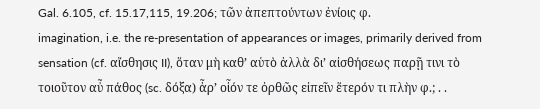Gal. 6.105, cf. 15.17,115, 19.206; τῶν ἀπεπτούντων ἐνίοις φ.
imagination, i.e. the re-presentation of appearances or images, primarily derived from sensation (cf. αἴσθησις II), ὅταν μὴ καθʼ αὑτὸ ἀλλὰ διʼ αἰσθήσεως παρῇ τινι τὸ τοιοῦτον αὖ πάθος (sc. δόξα) ἆρʼ οἷόν τε ὀρθῶς εἰπεῖν ἕτερόν τι πλὴν φ.; . .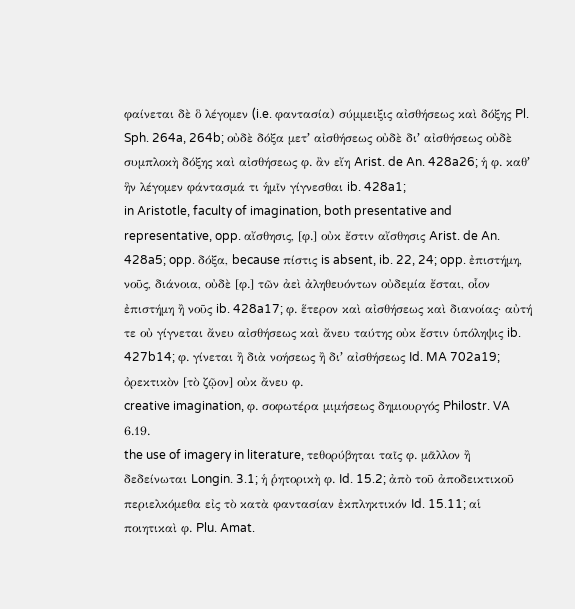φαίνεται δὲ ὃ λέγομεν (i.e. φαντασία) σύμμειξις αἰσθήσεως καὶ δόξης Pl. Sph. 264a, 264b; οὐδὲ δόξα μετʼ αἰσθήσεως οὐδὲ διʼ αἰσθήσεως οὐδὲ συμπλοκὴ δόξης καὶ αἰσθήσεως φ. ἂν εἴη Arist. de An. 428a26; ἡ φ. καθʼ ἣν λέγομεν φάντασμά τι ἡμῖν γίγνεσθαι ib. 428a1;
in Aristotle, faculty of imagination, both presentative and representative, opp. αἴσθησις, [φ.] οὐκ ἔστιν αἴσθησις Arist. de An. 428a5; opp. δόξα, because πίστις is absent, ib. 22, 24; opp. ἐπιστήμη, νοῦς, διάνοια, οὐδὲ [φ.] τῶν ἀεὶ ἀληθευόντων οὐδεμία ἔσται, οἷον ἐπιστήμη ἢ νοῦς ib. 428a17; φ. ἕτερον καὶ αἰσθήσεως καὶ διανοίας· αὐτή τε οὐ γίγνεται ἄνευ αἰσθήσεως καὶ ἄνευ ταύτης οὐκ ἔστιν ὑπόληψις ib. 427b14; φ. γίνεται ἢ διὰ νοήσεως ἢ διʼ αἰσθήσεως Id. MA 702a19; ὀρεκτικὸν [τὸ ζῷον] οὐκ ἄνευ φ.
creative imagination, φ. σοφωτέρα μιμήσεως δημιουργός Philostr. VA 6.19.
the use of imagery in literature, τεθορύβηται ταῖς φ. μᾶλλον ἢ δεδείνωται Longin. 3.1; ἡ ῥητορικὴ φ. Id. 15.2; ἀπὸ τοῦ ἀποδεικτικοῦ περιελκόμεθα εἰς τὸ κατὰ φαντασίαν ἐκπληκτικόν Id. 15.11; αἱ ποιητικαὶ φ. Plu. Amat.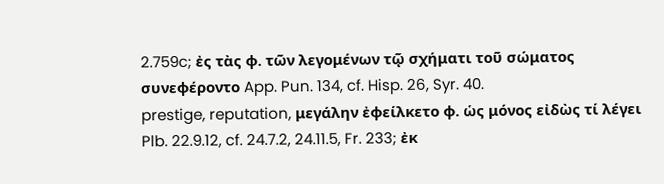2.759c; ἐς τὰς φ. τῶν λεγομένων τῷ σχήματι τοῦ σώματος συνεφέροντο App. Pun. 134, cf. Hisp. 26, Syr. 40.
prestige, reputation, μεγάλην ἐφείλκετο φ. ὡς μόνος εἰδὼς τί λέγει Plb. 22.9.12, cf. 24.7.2, 24.11.5, Fr. 233; ἐκ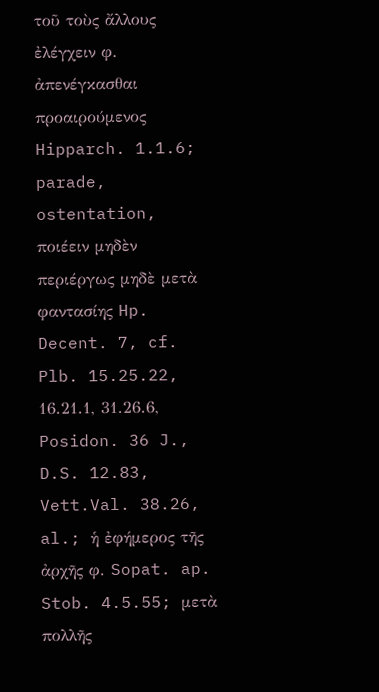τοῦ τοὺς ἄλλους ἐλέγχειν φ. ἀπενέγκασθαι προαιρούμενος Hipparch. 1.1.6; parade, ostentation, ποιέειν μηδὲν περιέργως μηδὲ μετὰ φαντασίης Hp. Decent. 7, cf. Plb. 15.25.22, 16.21.1, 31.26.6, Posidon. 36 J., D.S. 12.83, Vett.Val. 38.26, al.; ἡ ἐφήμερος τῆς ἀρχῆς φ. Sopat. ap. Stob. 4.5.55; μετὰ πολλῆς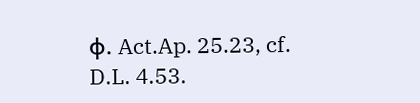φ. Act.Ap. 25.23, cf. D.L. 4.53.